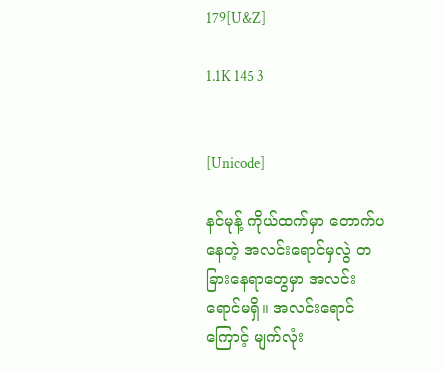179[U&Z]

1.1K 145 3


[Unicode]

နင်မုန့် ကိုယ်ထက်မှာ တောက်ပနေတဲ့ အလင်းရောင်မှလွဲ တခြားနေရာတွေမှာ အလင်းရောင်မရှိ။ အလင်းရောင်ကြောင့် မျက်လုံး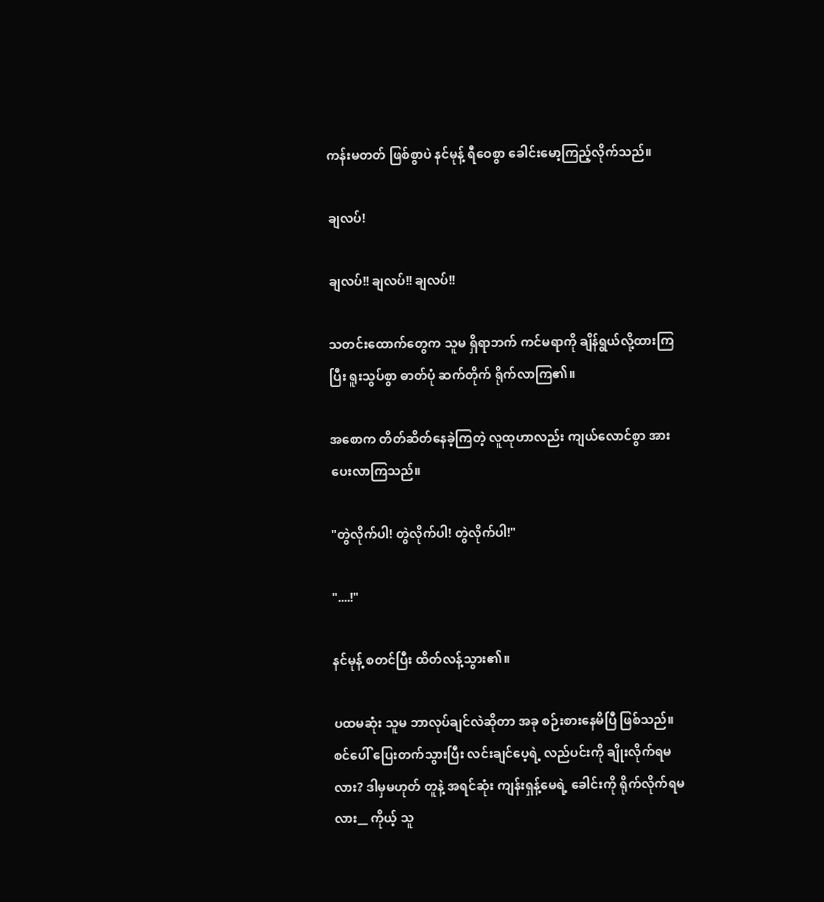ကန်းမတတ် ဖြစ်စွာပဲ နင်မုန့် ရီဝေစွာ ခေါင်းမော့ကြည့်လိုက်သည်။

ချလပ်!

ချလပ်!! ချလပ်!! ချလပ်!!

သတင်းထောက်တွေက သူမ ရှိရာဘက် ကင်မရာကို ချိန်ရွယ်လို့ထားကြပြီး ရူးသွပ်စွာ ဓာတ်ပုံ ဆက်တိုက် ရိုက်လာကြ၏။

အစောက တိတ်ဆိတ်နေခဲ့ကြတဲ့ လူထုဟာလည်း ကျယ်လောင်စွာ အားပေးလာကြသည်။

"တွဲလိုက်ပါ! တွဲလိုက်ပါ! တွဲလိုက်ပါ!"

"....!"

နင်မုန့် စတင်ပြီး ထိတ်လန့်သွား၏။

ပထမဆုံး သူမ ဘာလုပ်ချင်လဲဆိုတာ အခု စဉ်းစားနေမိပြီ ဖြစ်သည်။ စင်ပေါ် ပြေးတက်သွားပြီး လင်းချင်ပေ့ရဲ့ လည်ပင်းကို ချိုးလိုက်ရမလား? ဒါမှမဟုတ် တူနဲ့ အရင်ဆုံး ကျန်းရှန့်မေရဲ့ ခေါင်းကို ရိုက်လိုက်ရမလား__ ကိုယ့် သူ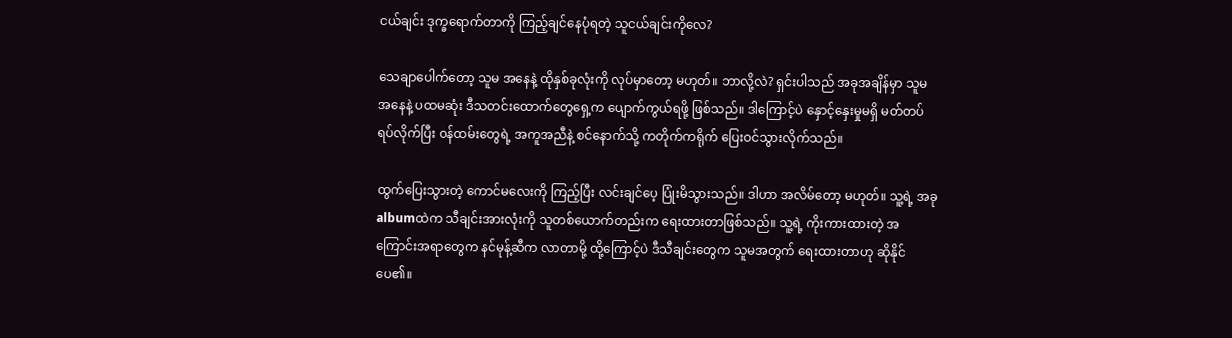ငယ်ချင်း ဒုက္ခရောက်တာကို ကြည့်ချင်နေပုံရတဲ့ သူငယ်ချင်းကိုလေ?

သေချာပေါက်တော့ သူမ အနေနဲ့ ထိုနှစ်ခုလုံးကို လုပ်မှာတော့ မဟုတ်။ ဘာလို့လဲ? ရှင်းပါသည် အခုအချိန်မှာ သူမ အနေနဲ့ ပထမဆုံး ဒီသတင်းထောက်တွေရှေ့က ပျောက်ကွယ်ရဖို့ ဖြစ်သည်။ ဒါကြောင့်ပဲ နှောင့်နှေးမှုမရှိ မတ်တပ်ရပ်လိုက်ပြီး ၀န်ထမ်းတွေရဲ့ အကူအညီနဲ့ စင်နောက်သို့ ကတိုက်ကရိုက် ပြေးဝင်သွားလိုက်သည်။

ထွက်ပြေးသွားတဲ့ ကောင်မလေးကို ကြည့်ပြီး လင်းချင်ပေ့ ပြုံးမိသွားသည်။ ဒါဟာ အလိမ်တော့ မဟုတ်။ သူ့ရဲ့ အခု albumထဲက သီချင်းအားလုံးကို သူတစ်ယောက်တည်းက ရေးထားတာဖြစ်သည်။ သူ့ရဲ့ ကိုးကားထားတဲ့ အကြောင်းအရာတွေက နင်မုန့်ဆီက လာတာမို့ ထို့ကြောင့်ပဲ ဒီသီချင်းတွေက သူမအတွက် ရေးထားတာဟု ဆိုနိုင်ပေ၏။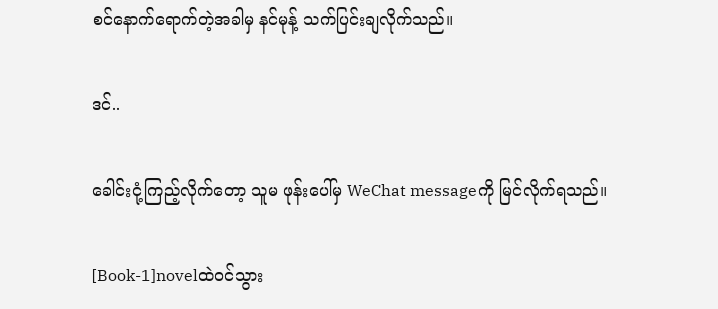စင်နောက်ရောက်တဲ့အခါမှ နင်မုန့် သက်ပြင်းချလိုက်သည်။

ဒင်..

ခေါင်းငုံ့ကြည့်လိုက်တော့ သူမ ဖုန်းပေါ်မှ WeChat messageကို မြင်လိုက်ရသည်။

[Book-1]novelထဲဝင်သွား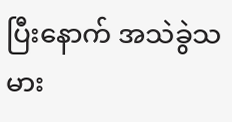ပြီးနောက် အသဲခွဲသမား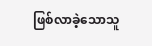ဖြစ်လာခဲ့သောသူ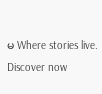မ Where stories live. Discover now